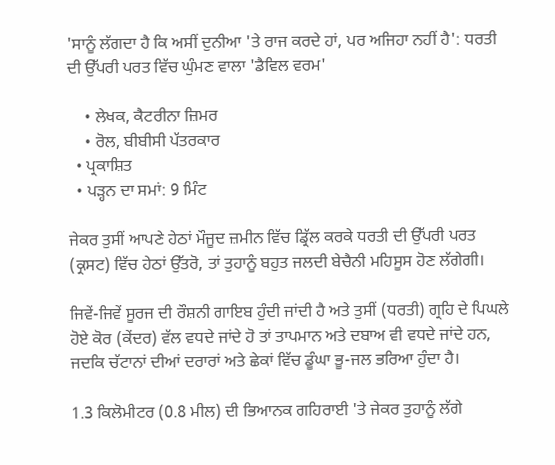'ਸਾਨੂੰ ਲੱਗਦਾ ਹੈ ਕਿ ਅਸੀਂ ਦੁਨੀਆ 'ਤੇ ਰਾਜ ਕਰਦੇ ਹਾਂ, ਪਰ ਅਜਿਹਾ ਨਹੀਂ ਹੈ': ਧਰਤੀ ਦੀ ਉੱਪਰੀ ਪਰਤ ਵਿੱਚ ਘੁੰਮਣ ਵਾਲਾ 'ਡੈਵਿਲ ਵਰਮ'

    • ਲੇਖਕ, ਕੈਟਰੀਨਾ ਜ਼ਿਮਰ
    • ਰੋਲ, ਬੀਬੀਸੀ ਪੱਤਰਕਾਰ
  • ਪ੍ਰਕਾਸ਼ਿਤ
  • ਪੜ੍ਹਨ ਦਾ ਸਮਾਂ: 9 ਮਿੰਟ

ਜੇਕਰ ਤੁਸੀਂ ਆਪਣੇ ਹੇਠਾਂ ਮੌਜੂਦ ਜ਼ਮੀਨ ਵਿੱਚ ਡ੍ਰਿੱਲ ਕਰਕੇ ਧਰਤੀ ਦੀ ਉੱਪਰੀ ਪਰਤ (ਕ੍ਰਸਟ) ਵਿੱਚ ਹੇਠਾਂ ਉੱਤਰੋ, ਤਾਂ ਤੁਹਾਨੂੰ ਬਹੁਤ ਜਲਦੀ ਬੇਚੈਨੀ ਮਹਿਸੂਸ ਹੋਣ ਲੱਗੇਗੀ।

ਜਿਵੇਂ-ਜਿਵੇਂ ਸੂਰਜ ਦੀ ਰੌਸ਼ਨੀ ਗਾਇਬ ਹੁੰਦੀ ਜਾਂਦੀ ਹੈ ਅਤੇ ਤੁਸੀਂ (ਧਰਤੀ) ਗ੍ਰਹਿ ਦੇ ਪਿਘਲੇ ਹੋਏ ਕੋਰ (ਕੇਂਦਰ) ਵੱਲ ਵਧਦੇ ਜਾਂਦੇ ਹੋ ਤਾਂ ਤਾਪਮਾਨ ਅਤੇ ਦਬਾਅ ਵੀ ਵਧਦੇ ਜਾਂਦੇ ਹਨ, ਜਦਕਿ ਚੱਟਾਨਾਂ ਦੀਆਂ ਦਰਾਰਾਂ ਅਤੇ ਛੇਕਾਂ ਵਿੱਚ ਡੂੰਘਾ ਭੂ-ਜਲ ਭਰਿਆ ਹੁੰਦਾ ਹੈ।

1.3 ਕਿਲੋਮੀਟਰ (0.8 ਮੀਲ) ਦੀ ਭਿਆਨਕ ਗਹਿਰਾਈ 'ਤੇ ਜੇਕਰ ਤੁਹਾਨੂੰ ਲੱਗੇ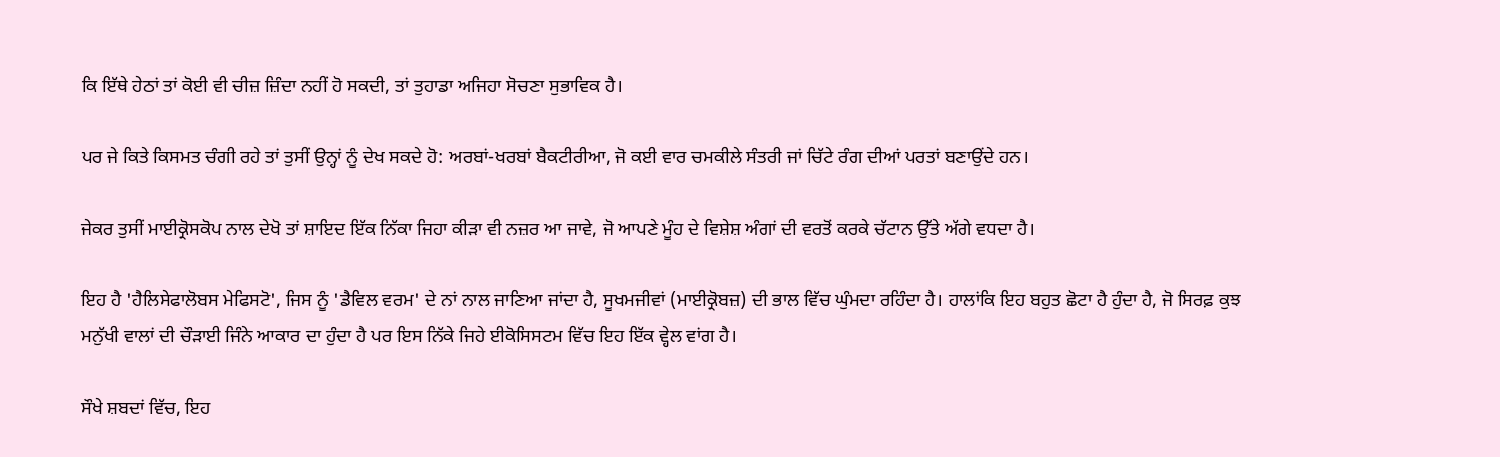ਕਿ ਇੱਥੇ ਹੇਠਾਂ ਤਾਂ ਕੋਈ ਵੀ ਚੀਜ਼ ਜ਼ਿੰਦਾ ਨਹੀਂ ਹੋ ਸਕਦੀ, ਤਾਂ ਤੁਹਾਡਾ ਅਜਿਹਾ ਸੋਚਣਾ ਸੁਭਾਵਿਕ ਹੈ।

ਪਰ ਜੇ ਕਿਤੇ ਕਿਸਮਤ ਚੰਗੀ ਰਹੇ ਤਾਂ ਤੁਸੀਂ ਉਨ੍ਹਾਂ ਨੂੰ ਦੇਖ ਸਕਦੇ ਹੋ: ਅਰਬਾਂ-ਖਰਬਾਂ ਬੈਕਟੀਰੀਆ, ਜੋ ਕਈ ਵਾਰ ਚਮਕੀਲੇ ਸੰਤਰੀ ਜਾਂ ਚਿੱਟੇ ਰੰਗ ਦੀਆਂ ਪਰਤਾਂ ਬਣਾਉਂਦੇ ਹਨ।

ਜੇਕਰ ਤੁਸੀਂ ਮਾਈਕ੍ਰੋਸਕੋਪ ਨਾਲ ਦੇਖੋ ਤਾਂ ਸ਼ਾਇਦ ਇੱਕ ਨਿੱਕਾ ਜਿਹਾ ਕੀੜਾ ਵੀ ਨਜ਼ਰ ਆ ਜਾਵੇ, ਜੋ ਆਪਣੇ ਮੂੰਹ ਦੇ ਵਿਸ਼ੇਸ਼ ਅੰਗਾਂ ਦੀ ਵਰਤੋਂ ਕਰਕੇ ਚੱਟਾਨ ਉੱਤੇ ਅੱਗੇ ਵਧਦਾ ਹੈ।

ਇਹ ਹੈ 'ਹੈਲਿਸੇਫਾਲੋਬਸ ਮੇਫਿਸਟੋ', ਜਿਸ ਨੂੰ 'ਡੈਵਿਲ ਵਰਮ' ਦੇ ਨਾਂ ਨਾਲ ਜਾਣਿਆ ਜਾਂਦਾ ਹੈ, ਸੂਖਮਜੀਵਾਂ (ਮਾਈਕ੍ਰੋਬਜ਼) ਦੀ ਭਾਲ ਵਿੱਚ ਘੁੰਮਦਾ ਰਹਿੰਦਾ ਹੈ। ਹਾਲਾਂਕਿ ਇਹ ਬਹੁਤ ਛੋਟਾ ਹੈ ਹੁੰਦਾ ਹੈ, ਜੋ ਸਿਰਫ਼ ਕੁਝ ਮਨੁੱਖੀ ਵਾਲਾਂ ਦੀ ਚੌੜਾਈ ਜਿੰਨੇ ਆਕਾਰ ਦਾ ਹੁੰਦਾ ਹੈ ਪਰ ਇਸ ਨਿੱਕੇ ਜਿਹੇ ਈਕੋਸਿਸਟਮ ਵਿੱਚ ਇਹ ਇੱਕ ਵ੍ਹੇਲ ਵਾਂਗ ਹੈ।

ਸੌਖੇ ਸ਼ਬਦਾਂ ਵਿੱਚ, ਇਹ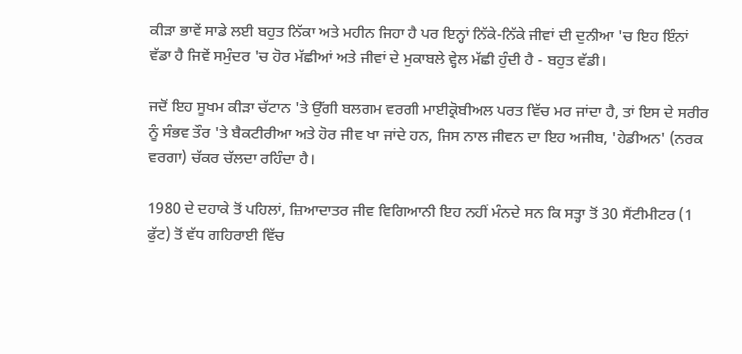ਕੀੜਾ ਭਾਵੇਂ ਸਾਡੇ ਲਈ ਬਹੁਤ ਨਿੱਕਾ ਅਤੇ ਮਹੀਨ ਜਿਹਾ ਹੈ ਪਰ ਇਨ੍ਹਾਂ ਨਿੱਕੇ-ਨਿੱਕੇ ਜੀਵਾਂ ਦੀ ਦੁਨੀਆ 'ਚ ਇਹ ਇੰਨਾਂ ਵੱਡਾ ਹੈ ਜਿਵੇਂ ਸਮੁੰਦਰ 'ਚ ਹੋਰ ਮੱਛੀਆਂ ਅਤੇ ਜੀਵਾਂ ਦੇ ਮੁਕਾਬਲੇ ਵ੍ਹੇਲ ਮੱਛੀ ਹੁੰਦੀ ਹੈ - ਬਹੁਤ ਵੱਡੀ।

ਜਦੋਂ ਇਹ ਸੂਖਮ ਕੀੜਾ ਚੱਟਾਨ 'ਤੇ ਉੱਗੀ ਬਲਗਮ ਵਰਗੀ ਮਾਈਕ੍ਰੋਬੀਅਲ ਪਰਤ ਵਿੱਚ ਮਰ ਜਾਂਦਾ ਹੈ, ਤਾਂ ਇਸ ਦੇ ਸਰੀਰ ਨੂੰ ਸੰਭਵ ਤੌਰ 'ਤੇ ਬੈਕਟੀਰੀਆ ਅਤੇ ਹੋਰ ਜੀਵ ਖਾ ਜਾਂਦੇ ਹਨ, ਜਿਸ ਨਾਲ ਜੀਵਨ ਦਾ ਇਹ ਅਜੀਬ, 'ਹੇਡੀਅਨ' (ਨਰਕ ਵਰਗਾ) ਚੱਕਰ ਚੱਲਦਾ ਰਹਿੰਦਾ ਹੈ।

1980 ਦੇ ਦਹਾਕੇ ਤੋਂ ਪਹਿਲਾਂ, ਜ਼ਿਆਦਾਤਰ ਜੀਵ ਵਿਗਿਆਨੀ ਇਹ ਨਹੀਂ ਮੰਨਦੇ ਸਨ ਕਿ ਸਤ੍ਹਾ ਤੋਂ 30 ਸੈਂਟੀਮੀਟਰ (1 ਫੁੱਟ) ਤੋਂ ਵੱਧ ਗਹਿਰਾਈ ਵਿੱਚ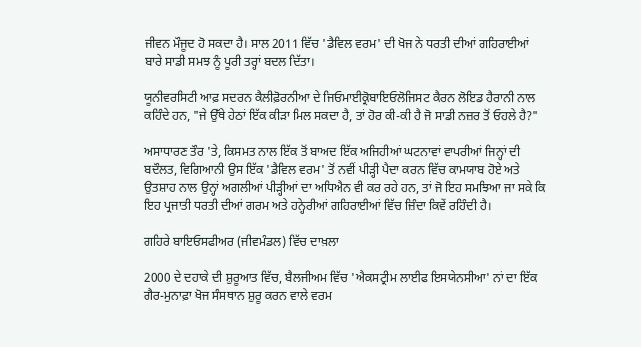ਜੀਵਨ ਮੌਜੂਦ ਹੋ ਸਕਦਾ ਹੈ। ਸਾਲ 2011 ਵਿੱਚ 'ਡੈਵਿਲ ਵਰਮ' ਦੀ ਖੋਜ ਨੇ ਧਰਤੀ ਦੀਆਂ ਗਹਿਰਾਈਆਂ ਬਾਰੇ ਸਾਡੀ ਸਮਝ ਨੂੰ ਪੂਰੀ ਤਰ੍ਹਾਂ ਬਦਲ ਦਿੱਤਾ।

ਯੂਨੀਵਰਸਿਟੀ ਆਫ਼ ਸਦਰਨ ਕੈਲੀਫ਼ੋਰਨੀਆ ਦੇ ਜਿਓਮਾਈਕ੍ਰੋਬਾਇਓਲੋਜਿਸਟ ਕੈਰਨ ਲੋਇਡ ਹੈਰਾਨੀ ਨਾਲ ਕਹਿੰਦੇ ਹਨ, "ਜੇ ਉੱਥੇ ਹੇਠਾਂ ਇੱਕ ਕੀੜਾ ਮਿਲ ਸਕਦਾ ਹੈ, ਤਾਂ ਹੋਰ ਕੀ-ਕੀ ਹੈ ਜੋ ਸਾਡੀ ਨਜ਼ਰ ਤੋਂ ਓਹਲੇ ਹੈ?"

ਅਸਾਧਾਰਣ ਤੌਰ 'ਤੇ, ਕਿਸਮਤ ਨਾਲ ਇੱਕ ਤੋਂ ਬਾਅਦ ਇੱਕ ਅਜਿਹੀਆਂ ਘਟਨਾਵਾਂ ਵਾਪਰੀਆਂ ਜਿਨ੍ਹਾਂ ਦੀ ਬਦੌਲਤ, ਵਿਗਿਆਨੀ ਉਸ ਇੱਕ 'ਡੈਵਿਲ ਵਰਮ' ਤੋਂ ਨਵੀਂ ਪੀੜ੍ਹੀ ਪੈਦਾ ਕਰਨ ਵਿੱਚ ਕਾਮਯਾਬ ਹੋਏ ਅਤੇ ਉਤਸ਼ਾਹ ਨਾਲ ਉਨ੍ਹਾਂ ਅਗਲੀਆਂ ਪੀੜ੍ਹੀਆਂ ਦਾ ਅਧਿਐਨ ਵੀ ਕਰ ਰਹੇ ਹਨ, ਤਾਂ ਜੋ ਇਹ ਸਮਝਿਆ ਜਾ ਸਕੇ ਕਿ ਇਹ ਪ੍ਰਜਾਤੀ ਧਰਤੀ ਦੀਆਂ ਗਰਮ ਅਤੇ ਹਨ੍ਹੇਰੀਆਂ ਗਹਿਰਾਈਆਂ ਵਿੱਚ ਜ਼ਿੰਦਾ ਕਿਵੇਂ ਰਹਿੰਦੀ ਹੈ।

ਗਹਿਰੇ ਬਾਇਓਸਫੀਅਰ (ਜੀਵਮੰਡਲ) ਵਿੱਚ ਦਾਖ਼ਲਾ

2000 ਦੇ ਦਹਾਕੇ ਦੀ ਸ਼ੁਰੂਆਤ ਵਿੱਚ, ਬੈਲਜੀਅਮ ਵਿੱਚ 'ਐਕਸਟ੍ਰੀਮ ਲਾਈਫ ਇਸਯੇਨਸੀਆ' ਨਾਂ ਦਾ ਇੱਕ ਗੈਰ-ਮੁਨਾਫ਼ਾ ਖੋਜ ਸੰਸਥਾਨ ਸ਼ੁਰੂ ਕਰਨ ਵਾਲੇ ਵਰਮ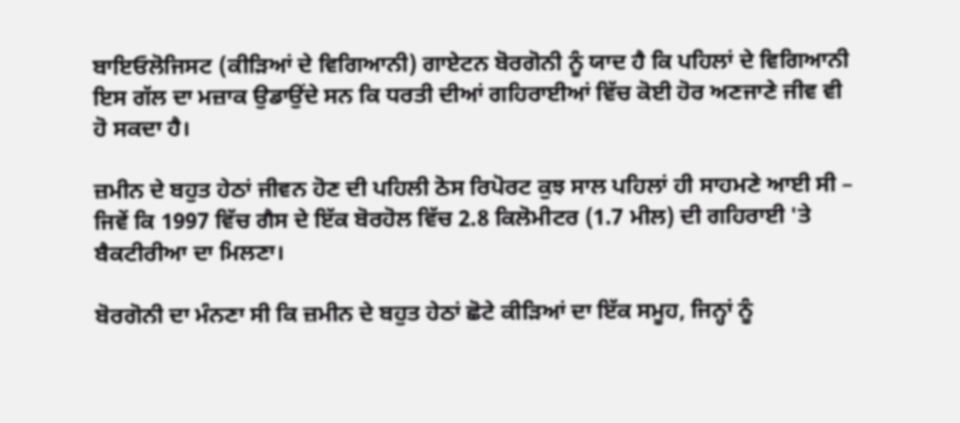ਬਾਇਓਲੋਜਿਸਟ (ਕੀੜਿਆਂ ਦੇ ਵਿਗਿਆਨੀ) ਗਾਏਟਨ ਬੋਰਗੋਨੀ ਨੂੰ ਯਾਦ ਹੈ ਕਿ ਪਹਿਲਾਂ ਦੇ ਵਿਗਿਆਨੀ ਇਸ ਗੱਲ ਦਾ ਮਜ਼ਾਕ ਉਡਾਉਂਦੇ ਸਨ ਕਿ ਧਰਤੀ ਦੀਆਂ ਗਹਿਰਾਈਆਂ ਵਿੱਚ ਕੋਈ ਹੋਰ ਅਣਜਾਣੇ ਜੀਵ ਵੀ ਹੋ ਸਕਦਾ ਹੈ।

ਜ਼ਮੀਨ ਦੇ ਬਹੁਤ ਹੇਠਾਂ ਜੀਵਨ ਹੋਣ ਦੀ ਪਹਿਲੀ ਠੋਸ ਰਿਪੋਰਟ ਕੁਝ ਸਾਲ ਪਹਿਲਾਂ ਹੀ ਸਾਹਮਣੇ ਆਈ ਸੀ – ਜਿਵੇਂ ਕਿ 1997 ਵਿੱਚ ਗੈਸ ਦੇ ਇੱਕ ਬੋਰਹੋਲ ਵਿੱਚ 2.8 ਕਿਲੋਮੀਟਰ (1.7 ਮੀਲ) ਦੀ ਗਹਿਰਾਈ 'ਤੇ ਬੈਕਟੀਰੀਆ ਦਾ ਮਿਲਣਾ।

ਬੋਰਗੋਨੀ ਦਾ ਮੰਨਣਾ ਸੀ ਕਿ ਜ਼ਮੀਨ ਦੇ ਬਹੁਤ ਹੇਠਾਂ ਛੋਟੇ ਕੀੜਿਆਂ ਦਾ ਇੱਕ ਸਮੂਹ, ਜਿਨ੍ਹਾਂ ਨੂੰ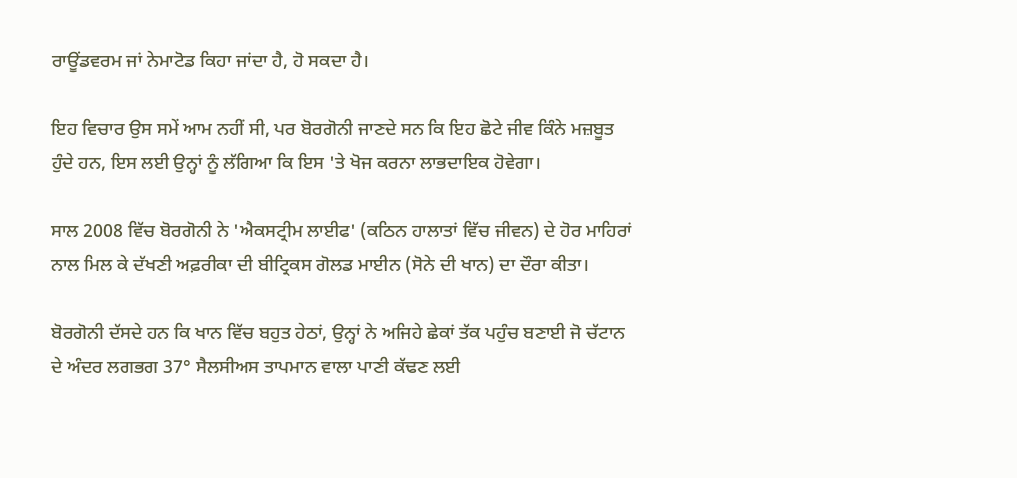ਰਾਊਂਡਵਰਮ ਜਾਂ ਨੇਮਾਟੋਡ ਕਿਹਾ ਜਾਂਦਾ ਹੈ, ਹੋ ਸਕਦਾ ਹੈ।

ਇਹ ਵਿਚਾਰ ਉਸ ਸਮੇਂ ਆਮ ਨਹੀਂ ਸੀ, ਪਰ ਬੋਰਗੋਨੀ ਜਾਣਦੇ ਸਨ ਕਿ ਇਹ ਛੋਟੇ ਜੀਵ ਕਿੰਨੇ ਮਜ਼ਬੂਤ ਹੁੰਦੇ ਹਨ, ਇਸ ਲਈ ਉਨ੍ਹਾਂ ਨੂੰ ਲੱਗਿਆ ਕਿ ਇਸ 'ਤੇ ਖੋਜ ਕਰਨਾ ਲਾਭਦਾਇਕ ਹੋਵੇਗਾ।

ਸਾਲ 2008 ਵਿੱਚ ਬੋਰਗੋਨੀ ਨੇ 'ਐਕਸਟ੍ਰੀਮ ਲਾਈਫ' (ਕਠਿਨ ਹਾਲਾਤਾਂ ਵਿੱਚ ਜੀਵਨ) ਦੇ ਹੋਰ ਮਾਹਿਰਾਂ ਨਾਲ ਮਿਲ ਕੇ ਦੱਖਣੀ ਅਫ਼ਰੀਕਾ ਦੀ ਬੀਟ੍ਰਿਕਸ ਗੋਲਡ ਮਾਈਨ (ਸੋਨੇ ਦੀ ਖਾਨ) ਦਾ ਦੌਰਾ ਕੀਤਾ।

ਬੋਰਗੋਨੀ ਦੱਸਦੇ ਹਨ ਕਿ ਖਾਨ ਵਿੱਚ ਬਹੁਤ ਹੇਠਾਂ, ਉਨ੍ਹਾਂ ਨੇ ਅਜਿਹੇ ਛੇਕਾਂ ਤੱਕ ਪਹੁੰਚ ਬਣਾਈ ਜੋ ਚੱਟਾਨ ਦੇ ਅੰਦਰ ਲਗਭਗ 37° ਸੈਲਸੀਅਸ ਤਾਪਮਾਨ ਵਾਲਾ ਪਾਣੀ ਕੱਢਣ ਲਈ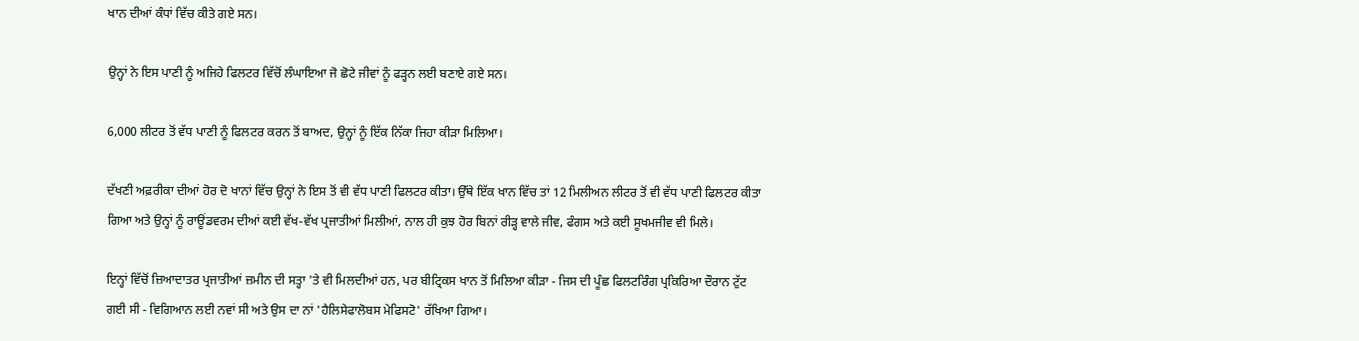ਖਾਨ ਦੀਆਂ ਕੰਧਾਂ ਵਿੱਚ ਕੀਤੇ ਗਏ ਸਨ।

ਉਨ੍ਹਾਂ ਨੇ ਇਸ ਪਾਣੀ ਨੂੰ ਅਜਿਹੇ ਫਿਲਟਰ ਵਿੱਚੋਂ ਲੰਘਾਇਆ ਜੋ ਛੋਟੇ ਜੀਵਾਂ ਨੂੰ ਫੜ੍ਹਨ ਲਈ ਬਣਾਏ ਗਏ ਸਨ।

6,000 ਲੀਟਰ ਤੋਂ ਵੱਧ ਪਾਣੀ ਨੂੰ ਫਿਲਟਰ ਕਰਨ ਤੋਂ ਬਾਅਦ, ਉਨ੍ਹਾਂ ਨੂੰ ਇੱਕ ਨਿੱਕਾ ਜਿਹਾ ਕੀੜਾ ਮਿਲਿਆ।

ਦੱਖਣੀ ਅਫ਼ਰੀਕਾ ਦੀਆਂ ਹੋਰ ਦੋ ਖਾਨਾਂ ਵਿੱਚ ਉਨ੍ਹਾਂ ਨੇ ਇਸ ਤੋਂ ਵੀ ਵੱਧ ਪਾਣੀ ਫਿਲਟਰ ਕੀਤਾ। ਉੱਥੇ ਇੱਕ ਖਾਨ ਵਿੱਚ ਤਾਂ 12 ਮਿਲੀਅਨ ਲੀਟਰ ਤੋਂ ਵੀ ਵੱਧ ਪਾਣੀ ਫਿਲਟਰ ਕੀਤਾ ਗਿਆ ਅਤੇ ਉਨ੍ਹਾਂ ਨੂੰ ਰਾਊਂਡਵਰਮ ਦੀਆਂ ਕਈ ਵੱਖ-ਵੱਖ ਪ੍ਰਜਾਤੀਆਂ ਮਿਲੀਆਂ, ਨਾਲ ਹੀ ਕੁਝ ਹੋਰ ਬਿਨਾਂ ਰੀੜ੍ਹ ਵਾਲੇ ਜੀਵ, ਫੰਗਸ ਅਤੇ ਕਈ ਸੂਖਮਜੀਵ ਵੀ ਮਿਲੇ।

ਇਨ੍ਹਾਂ ਵਿੱਚੋਂ ਜ਼ਿਆਦਾਤਰ ਪ੍ਰਜਾਤੀਆਂ ਜ਼ਮੀਨ ਦੀ ਸਤ੍ਹਾ 'ਤੇ ਵੀ ਮਿਲਦੀਆਂ ਹਨ, ਪਰ ਬੀਟ੍ਰਿਕਸ ਖਾਨ ਤੋਂ ਮਿਲਿਆ ਕੀੜਾ - ਜਿਸ ਦੀ ਪੂੰਛ ਫਿਲਟਰਿੰਗ ਪ੍ਰਕਿਰਿਆ ਦੌਰਾਨ ਟੁੱਟ ਗਈ ਸੀ - ਵਿਗਿਆਨ ਲਈ ਨਵਾਂ ਸੀ ਅਤੇ ਉਸ ਦਾ ਨਾਂ 'ਹੈਲਿਸੇਫਾਲੋਬਸ ਮੇਫਿਸਟੋ' ਰੱਖਿਆ ਗਿਆ।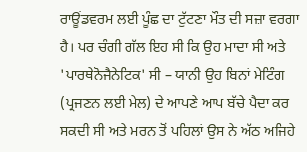ਰਾਊਂਡਵਰਮ ਲਈ ਪੂੰਛ ਦਾ ਟੁੱਟਣਾ ਮੌਤ ਦੀ ਸਜ਼ਾ ਵਰਗਾ ਹੈ। ਪਰ ਚੰਗੀ ਗੱਲ ਇਹ ਸੀ ਕਿ ਉਹ ਮਾਦਾ ਸੀ ਅਤੇ 'ਪਾਰਥੇਨੋਜੈਨੇਟਿਕ' ਸੀ – ਯਾਨੀ ਉਹ ਬਿਨਾਂ ਮੇਟਿੰਗ (ਪ੍ਰਜਣਨ ਲਈ ਮੇਲ) ਦੇ ਆਪਣੇ ਆਪ ਬੱਚੇ ਪੈਦਾ ਕਰ ਸਕਦੀ ਸੀ ਅਤੇ ਮਰਨ ਤੋਂ ਪਹਿਲਾਂ ਉਸ ਨੇ ਅੱਠ ਅਜਿਹੇ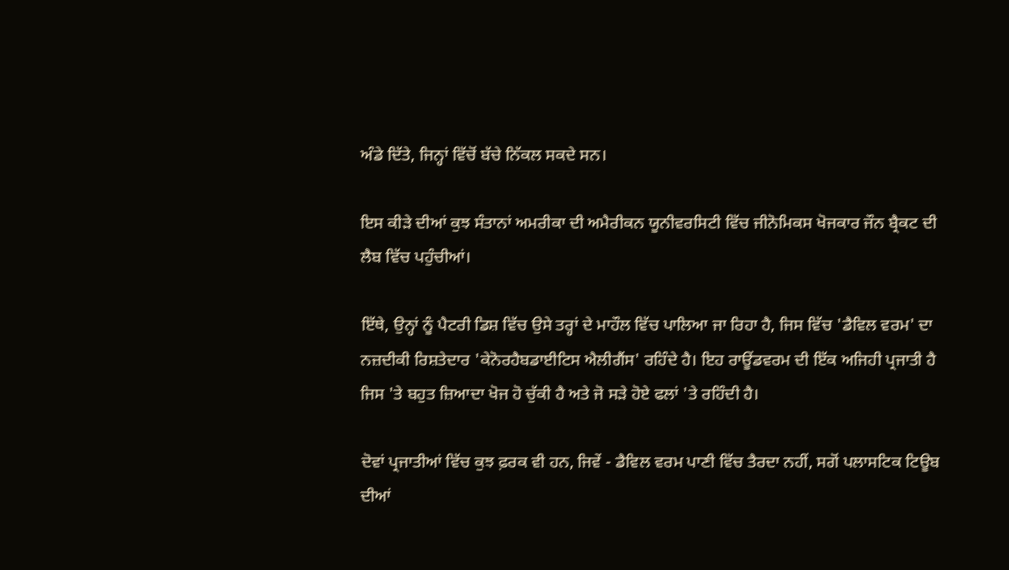ਅੰਡੇ ਦਿੱਤੇ, ਜਿਨ੍ਹਾਂ ਵਿੱਚੋਂ ਬੱਚੇ ਨਿੱਕਲ ਸਕਦੇ ਸਨ।

ਇਸ ਕੀੜੇ ਦੀਆਂ ਕੁਝ ਸੰਤਾਨਾਂ ਅਮਰੀਕਾ ਦੀ ਅਮੈਰੀਕਨ ਯੂਨੀਵਰਸਿਟੀ ਵਿੱਚ ਜੀਨੋਮਿਕਸ ਖੋਜਕਾਰ ਜੌਨ ਬ੍ਰੈਕਟ ਦੀ ਲੈਬ ਵਿੱਚ ਪਹੁੰਚੀਆਂ।

ਇੱਥੇ, ਉਨ੍ਹਾਂ ਨੂੰ ਪੈਟਰੀ ਡਿਸ਼ ਵਿੱਚ ਉਸੇ ਤਰ੍ਹਾਂ ਦੇ ਮਾਹੌਲ ਵਿੱਚ ਪਾਲਿਆ ਜਾ ਰਿਹਾ ਹੈ, ਜਿਸ ਵਿੱਚ 'ਡੈਵਿਲ ਵਰਮ' ਦਾ ਨਜ਼ਦੀਕੀ ਰਿਸ਼ਤੇਦਾਰ 'ਕੇਨੋਰਹੈਬਡਾਈਟਿਸ ਐਲੀਗੈਂਸ' ਰਹਿੰਦੇ ਹੈ। ਇਹ ਰਾਊਂਡਵਰਮ ਦੀ ਇੱਕ ਅਜਿਹੀ ਪ੍ਰਜਾਤੀ ਹੈ ਜਿਸ 'ਤੇ ਬਹੁਤ ਜ਼ਿਆਦਾ ਖੋਜ ਹੋ ਚੁੱਕੀ ਹੈ ਅਤੇ ਜੋ ਸੜੇ ਹੋਏ ਫਲਾਂ 'ਤੇ ਰਹਿੰਦੀ ਹੈ।

ਦੋਵਾਂ ਪ੍ਰਜਾਤੀਆਂ ਵਿੱਚ ਕੁਝ ਫ਼ਰਕ ਵੀ ਹਨ, ਜਿਵੇਂ - ਡੈਵਿਲ ਵਰਮ ਪਾਣੀ ਵਿੱਚ ਤੈਰਦਾ ਨਹੀਂ, ਸਗੋਂ ਪਲਾਸਟਿਕ ਟਿਊਬ ਦੀਆਂ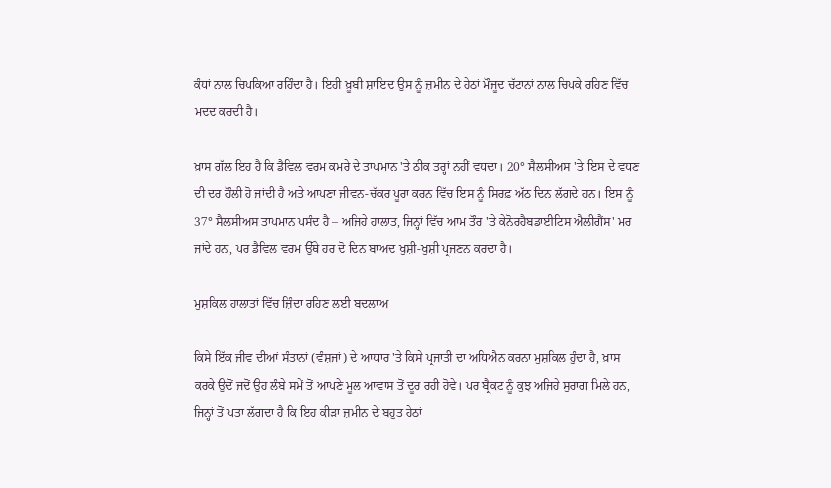ਕੰਧਾਂ ਨਾਲ ਚਿਪਕਿਆ ਰਹਿੰਦਾ ਹੈ। ਇਹੀ ਖ਼ੂਬੀ ਸ਼ਾਇਦ ਉਸ ਨੂੰ ਜ਼ਮੀਨ ਦੇ ਹੇਠਾਂ ਮੌਜੂਦ ਚੱਟਾਨਾਂ ਨਾਲ ਚਿਪਕੇ ਰਹਿਣ ਵਿੱਚ ਮਦਦ ਕਰਦੀ ਹੈ।

ਖ਼ਾਸ ਗੱਲ ਇਹ ਹੈ ਕਿ ਡੈਵਿਲ ਵਰਮ ਕਮਰੇ ਦੇ ਤਾਪਮਾਨ 'ਤੇ ਠੀਕ ਤਰ੍ਹਾਂ ਨਹੀਂ ਵਧਦਾ। 20° ਸੈਲਸੀਅਸ 'ਤੇ ਇਸ ਦੇ ਵਧਣ ਦੀ ਦਰ ਹੌਲੀ ਹੋ ਜਾਂਦੀ ਹੈ ਅਤੇ ਆਪਣਾ ਜੀਵਨ-ਚੱਕਰ ਪੂਰਾ ਕਰਨ ਵਿੱਚ ਇਸ ਨੂੰ ਸਿਰਫ਼ ਅੱਠ ਦਿਨ ਲੱਗਦੇ ਹਨ। ਇਸ ਨੂੰ 37° ਸੈਲਸੀਅਸ ਤਾਪਮਾਨ ਪਸੰਦ ਹੈ – ਅਜਿਹੇ ਹਾਲਾਤ, ਜਿਨ੍ਹਾਂ ਵਿੱਚ ਆਮ ਤੌਰ 'ਤੇ ਕੇਨੋਰਹੈਬਡਾਈਟਿਸ ਐਲੀਗੈਂਸ' ਮਰ ਜਾਂਦੇ ਹਨ, ਪਰ ਡੈਵਿਲ ਵਰਮ ਉੱਥੇ ਹਰ ਦੋ ਦਿਨ ਬਾਅਦ ਖੁਸ਼ੀ-ਖੁਸ਼ੀ ਪ੍ਰਜਣਨ ਕਰਦਾ ਹੈ।

ਮੁਸ਼ਕਿਲ ਹਾਲਾਤਾਂ ਵਿੱਚ ਜ਼ਿੰਦਾ ਰਹਿਣ ਲਈ ਬਦਲਾਅ

ਕਿਸੇ ਇੱਕ ਜੀਵ ਦੀਆਂ ਸੰਤਾਨਾਂ (ਵੰਸ਼ਜਾਂ) ਦੇ ਆਧਾਰ 'ਤੇ ਕਿਸੇ ਪ੍ਰਜਾਤੀ ਦਾ ਅਧਿਐਨ ਕਰਨਾ ਮੁਸ਼ਕਿਲ ਹੁੰਦਾ ਹੈ, ਖ਼ਾਸ ਕਰਕੇ ਉਦੋਂ ਜਦੋਂ ਉਹ ਲੰਬੇ ਸਮੇਂ ਤੋਂ ਆਪਣੇ ਮੂਲ ਆਵਾਸ ਤੋਂ ਦੂਰ ਰਹੀ ਹੋਵੇ। ਪਰ ਬ੍ਰੈਕਟ ਨੂੰ ਕੁਝ ਅਜਿਹੇ ਸੁਰਾਗ ਮਿਲੇ ਹਨ, ਜਿਨ੍ਹਾਂ ਤੋਂ ਪਤਾ ਲੱਗਦਾ ਹੈ ਕਿ ਇਹ ਕੀੜਾ ਜ਼ਮੀਨ ਦੇ ਬਹੁਤ ਹੇਠਾਂ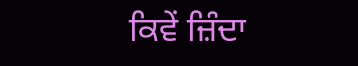ਕਿਵੇਂ ਜ਼ਿੰਦਾ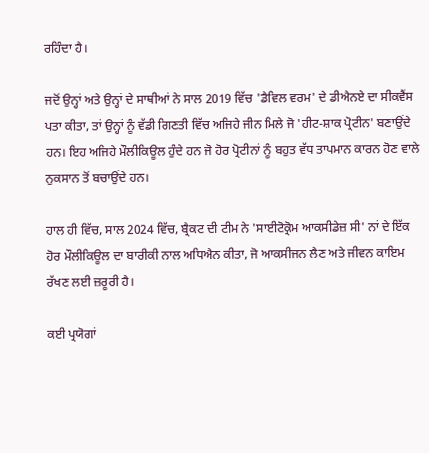ਰਹਿੰਦਾ ਹੈ।

ਜਦੋਂ ਉਨ੍ਹਾਂ ਅਤੇ ਉਨ੍ਹਾਂ ਦੇ ਸਾਥੀਆਂ ਨੇ ਸਾਲ 2019 ਵਿੱਚ 'ਡੈਵਿਲ ਵਰਮ' ਦੇ ਡੀਐਨਏ ਦਾ ਸੀਕਵੈਂਸ ਪਤਾ ਕੀਤਾ, ਤਾਂ ਉਨ੍ਹਾਂ ਨੂੰ ਵੱਡੀ ਗਿਣਤੀ ਵਿੱਚ ਅਜਿਹੇ ਜੀਨ ਮਿਲੇ ਜੋ 'ਹੀਟ-ਸ਼ਾਕ ਪ੍ਰੋਟੀਨ' ਬਣਾਉਂਦੇ ਹਨ। ਇਹ ਅਜਿਹੇ ਮੌਲੀਕਿਊਲ ਹੁੰਦੇ ਹਨ ਜੋ ਹੋਰ ਪ੍ਰੋਟੀਨਾਂ ਨੂੰ ਬਹੁਤ ਵੱਧ ਤਾਪਮਾਨ ਕਾਰਨ ਹੋਣ ਵਾਲੇ ਨੁਕਸਾਨ ਤੋਂ ਬਚਾਉਂਦੇ ਹਨ।

ਹਾਲ ਹੀ ਵਿੱਚ, ਸਾਲ 2024 ਵਿੱਚ, ਬ੍ਰੈਕਟ ਦੀ ਟੀਮ ਨੇ 'ਸਾਈਟੋਕ੍ਰੋਮ ਆਕਸੀਡੇਜ਼ ਸੀ' ਨਾਂ ਦੇ ਇੱਕ ਹੋਰ ਮੌਲੀਕਿਊਲ ਦਾ ਬਾਰੀਕੀ ਨਾਲ ਅਧਿਐਨ ਕੀਤਾ, ਜੋ ਆਕਸੀਜਨ ਲੈਣ ਅਤੇ ਜੀਵਨ ਕਾਇਮ ਰੱਖਣ ਲਈ ਜ਼ਰੂਰੀ ਹੈ।

ਕਈ ਪ੍ਰਯੋਗਾਂ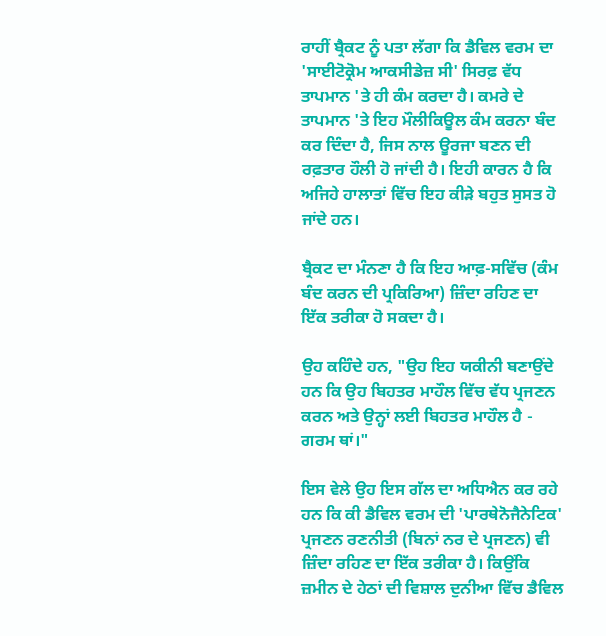ਰਾਹੀਂ ਬ੍ਰੈਕਟ ਨੂੰ ਪਤਾ ਲੱਗਾ ਕਿ ਡੈਵਿਲ ਵਰਮ ਦਾ 'ਸਾਈਟੋਕ੍ਰੋਮ ਆਕਸੀਡੇਜ਼ ਸੀ' ਸਿਰਫ਼ ਵੱਧ ਤਾਪਮਾਨ 'ਤੇ ਹੀ ਕੰਮ ਕਰਦਾ ਹੈ। ਕਮਰੇ ਦੇ ਤਾਪਮਾਨ 'ਤੇ ਇਹ ਮੌਲੀਕਿਊਲ ਕੰਮ ਕਰਨਾ ਬੰਦ ਕਰ ਦਿੰਦਾ ਹੈ, ਜਿਸ ਨਾਲ ਊਰਜਾ ਬਣਨ ਦੀ ਰਫ਼ਤਾਰ ਹੌਲੀ ਹੋ ਜਾਂਦੀ ਹੈ। ਇਹੀ ਕਾਰਨ ਹੈ ਕਿ ਅਜਿਹੇ ਹਾਲਾਤਾਂ ਵਿੱਚ ਇਹ ਕੀੜੇ ਬਹੁਤ ਸੁਸਤ ਹੋ ਜਾਂਦੇ ਹਨ।

ਬ੍ਰੈਕਟ ਦਾ ਮੰਨਣਾ ਹੈ ਕਿ ਇਹ ਆਫ਼-ਸਵਿੱਚ (ਕੰਮ ਬੰਦ ਕਰਨ ਦੀ ਪ੍ਰਕਿਰਿਆ) ਜ਼ਿੰਦਾ ਰਹਿਣ ਦਾ ਇੱਕ ਤਰੀਕਾ ਹੋ ਸਕਦਾ ਹੈ।

ਉਹ ਕਹਿੰਦੇ ਹਨ, "ਉਹ ਇਹ ਯਕੀਨੀ ਬਣਾਉਂਦੇ ਹਨ ਕਿ ਉਹ ਬਿਹਤਰ ਮਾਹੌਲ ਵਿੱਚ ਵੱਧ ਪ੍ਰਜਣਨ ਕਰਨ ਅਤੇ ਉਨ੍ਹਾਂ ਲਈ ਬਿਹਤਰ ਮਾਹੌਲ ਹੈ - ਗਰਮ ਥਾਂ।"

ਇਸ ਵੇਲੇ ਉਹ ਇਸ ਗੱਲ ਦਾ ਅਧਿਐਨ ਕਰ ਰਹੇ ਹਨ ਕਿ ਕੀ ਡੈਵਿਲ ਵਰਮ ਦੀ 'ਪਾਰਥੇਨੋਜੈਨੇਟਿਕ' ਪ੍ਰਜਣਨ ਰਣਨੀਤੀ (ਬਿਨਾਂ ਨਰ ਦੇ ਪ੍ਰਜਣਨ) ਵੀ ਜ਼ਿੰਦਾ ਰਹਿਣ ਦਾ ਇੱਕ ਤਰੀਕਾ ਹੈ। ਕਿਉਂਕਿ ਜ਼ਮੀਨ ਦੇ ਹੇਠਾਂ ਦੀ ਵਿਸ਼ਾਲ ਦੁਨੀਆ ਵਿੱਚ ਡੈਵਿਲ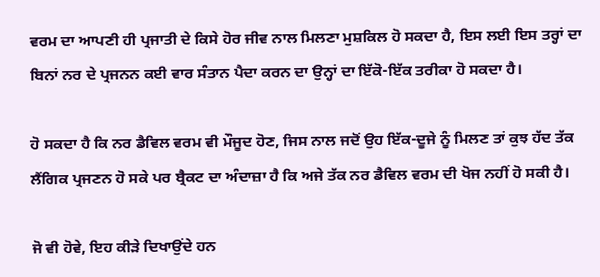ਵਰਮ ਦਾ ਆਪਣੀ ਹੀ ਪ੍ਰਜਾਤੀ ਦੇ ਕਿਸੇ ਹੋਰ ਜੀਵ ਨਾਲ ਮਿਲਣਾ ਮੁਸ਼ਕਿਲ ਹੋ ਸਕਦਾ ਹੈ, ਇਸ ਲਈ ਇਸ ਤਰ੍ਹਾਂ ਦਾ ਬਿਨਾਂ ਨਰ ਦੇ ਪ੍ਰਜਨਨ ਕਈ ਵਾਰ ਸੰਤਾਨ ਪੈਦਾ ਕਰਨ ਦਾ ਉਨ੍ਹਾਂ ਦਾ ਇੱਕੋ-ਇੱਕ ਤਰੀਕਾ ਹੋ ਸਕਦਾ ਹੈ।

ਹੋ ਸਕਦਾ ਹੈ ਕਿ ਨਰ ਡੈਵਿਲ ਵਰਮ ਵੀ ਮੌਜੂਦ ਹੋਣ, ਜਿਸ ਨਾਲ ਜਦੋਂ ਉਹ ਇੱਕ-ਦੂਜੇ ਨੂੰ ਮਿਲਣ ਤਾਂ ਕੁਝ ਹੱਦ ਤੱਕ ਲੈਂਗਿਕ ਪ੍ਰਜਣਨ ਹੋ ਸਕੇ ਪਰ ਬ੍ਰੈਕਟ ਦਾ ਅੰਦਾਜ਼ਾ ਹੈ ਕਿ ਅਜੇ ਤੱਕ ਨਰ ਡੈਵਿਲ ਵਰਮ ਦੀ ਖੋਜ ਨਹੀਂ ਹੋ ਸਕੀ ਹੈ।

ਜੋ ਵੀ ਹੋਵੇ, ਇਹ ਕੀੜੇ ਦਿਖਾਉਂਦੇ ਹਨ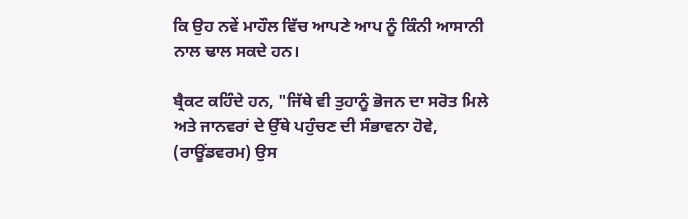ਕਿ ਉਹ ਨਵੇਂ ਮਾਹੌਲ ਵਿੱਚ ਆਪਣੇ ਆਪ ਨੂੰ ਕਿੰਨੀ ਆਸਾਨੀ ਨਾਲ ਢਾਲ ਸਕਦੇ ਹਨ।

ਬ੍ਰੈਕਟ ਕਹਿੰਦੇ ਹਨ, "ਜਿੱਥੇ ਵੀ ਤੁਹਾਨੂੰ ਭੋਜਨ ਦਾ ਸਰੋਤ ਮਿਲੇ ਅਤੇ ਜਾਨਵਰਾਂ ਦੇ ਉੱਥੇ ਪਹੁੰਚਣ ਦੀ ਸੰਭਾਵਨਾ ਹੋਵੇ, (ਰਾਊਂਡਵਰਮ) ਉਸ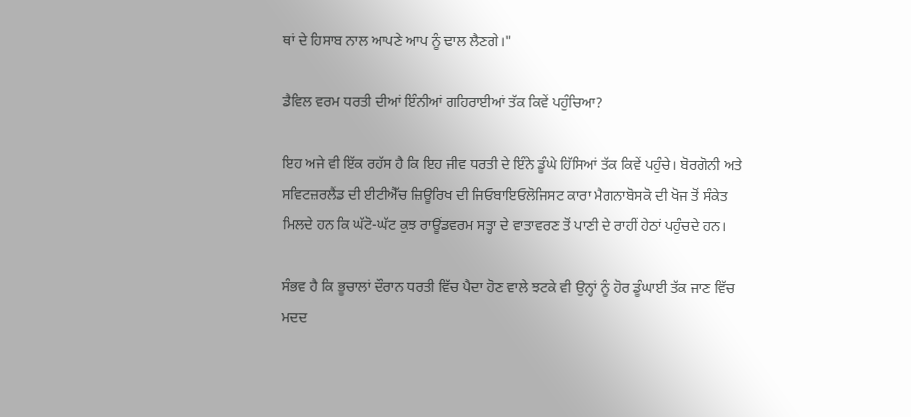ਥਾਂ ਦੇ ਹਿਸਾਬ ਨਾਲ ਆਪਣੇ ਆਪ ਨੂੰ ਢਾਲ ਲੈਣਗੇ।"

ਡੈਵਿਲ ਵਰਮ ਧਰਤੀ ਦੀਆਂ ਇੰਨੀਆਂ ਗਹਿਰਾਈਆਂ ਤੱਕ ਕਿਵੇਂ ਪਹੁੰਚਿਆ?

ਇਹ ਅਜੇ ਵੀ ਇੱਕ ਰਹੱਸ ਹੈ ਕਿ ਇਹ ਜੀਵ ਧਰਤੀ ਦੇ ਇੰਨੇ ਡੂੰਘੇ ਹਿੱਸਿਆਂ ਤੱਕ ਕਿਵੇਂ ਪਹੁੰਚੇ। ਬੋਰਗੋਨੀ ਅਤੇ ਸਵਿਟਜ਼ਰਲੈਂਡ ਦੀ ਈਟੀਐੱਚ ਜ਼ਿਊਰਿਖ ਦੀ ਜਿਓਬਾਇਓਲੋਜਿਸਟ ਕਾਰਾ ਮੈਗਨਾਬੋਸਕੋ ਦੀ ਖੋਜ ਤੋਂ ਸੰਕੇਤ ਮਿਲਦੇ ਹਨ ਕਿ ਘੱਟੋ-ਘੱਟ ਕੁਝ ਰਾਊਂਡਵਰਮ ਸਤ੍ਹਾ ਦੇ ਵਾਤਾਵਰਣ ਤੋਂ ਪਾਣੀ ਦੇ ਰਾਹੀਂ ਹੇਠਾਂ ਪਹੁੰਚਦੇ ਹਨ।

ਸੰਭਵ ਹੈ ਕਿ ਭੂਚਾਲਾਂ ਦੌਰਾਨ ਧਰਤੀ ਵਿੱਚ ਪੈਦਾ ਹੋਣ ਵਾਲੇ ਝਟਕੇ ਵੀ ਉਨ੍ਹਾਂ ਨੂੰ ਹੋਰ ਡੂੰਘਾਈ ਤੱਕ ਜਾਣ ਵਿੱਚ ਮਦਦ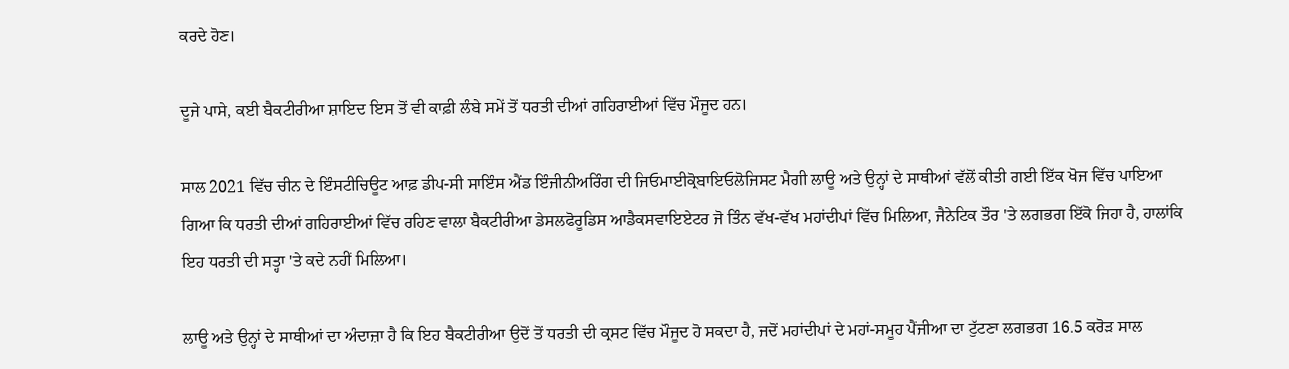ਕਰਦੇ ਹੋਣ।

ਦੂਜੇ ਪਾਸੇ, ਕਈ ਬੈਕਟੀਰੀਆ ਸ਼ਾਇਦ ਇਸ ਤੋਂ ਵੀ ਕਾਫ਼ੀ ਲੰਬੇ ਸਮੇਂ ਤੋਂ ਧਰਤੀ ਦੀਆਂ ਗਹਿਰਾਈਆਂ ਵਿੱਚ ਮੌਜੂਦ ਹਨ।

ਸਾਲ 2021 ਵਿੱਚ ਚੀਨ ਦੇ ਇੰਸਟੀਚਿਊਟ ਆਫ਼ ਡੀਪ-ਸੀ ਸਾਇੰਸ ਐਂਡ ਇੰਜੀਨੀਅਰਿੰਗ ਦੀ ਜਿਓਮਾਈਕ੍ਰੋਬਾਇਓਲੋਜਿਸਟ ਮੈਗੀ ਲਾਊ ਅਤੇ ਉਨ੍ਹਾਂ ਦੇ ਸਾਥੀਆਂ ਵੱਲੋਂ ਕੀਤੀ ਗਈ ਇੱਕ ਖੋਜ ਵਿੱਚ ਪਾਇਆ ਗਿਆ ਕਿ ਧਰਤੀ ਦੀਆਂ ਗਹਿਰਾਈਆਂ ਵਿੱਚ ਰਹਿਣ ਵਾਲਾ ਬੈਕਟੀਰੀਆ ਡੇਸਲਫੋਰੂਡਿਸ ਆਡੈਕਸਵਾਇਏਟਰ ਜੋ ਤਿੰਨ ਵੱਖ-ਵੱਖ ਮਹਾਂਦੀਪਾਂ ਵਿੱਚ ਮਿਲਿਆ, ਜੈਨੇਟਿਕ ਤੌਰ 'ਤੇ ਲਗਭਗ ਇੱਕੋ ਜਿਹਾ ਹੈ, ਹਾਲਾਂਕਿ ਇਹ ਧਰਤੀ ਦੀ ਸਤ੍ਹਾ 'ਤੇ ਕਦੇ ਨਹੀਂ ਮਿਲਿਆ।

ਲਾਊ ਅਤੇ ਉਨ੍ਹਾਂ ਦੇ ਸਾਥੀਆਂ ਦਾ ਅੰਦਾਜ਼ਾ ਹੈ ਕਿ ਇਹ ਬੈਕਟੀਰੀਆ ਉਦੋਂ ਤੋਂ ਧਰਤੀ ਦੀ ਕ੍ਰਸਟ ਵਿੱਚ ਮੌਜੂਦ ਹੋ ਸਕਦਾ ਹੈ, ਜਦੋਂ ਮਹਾਂਦੀਪਾਂ ਦੇ ਮਹਾਂ-ਸਮੂਹ ਪੈਂਜੀਆ ਦਾ ਟੁੱਟਣਾ ਲਗਭਗ 16.5 ਕਰੋੜ ਸਾਲ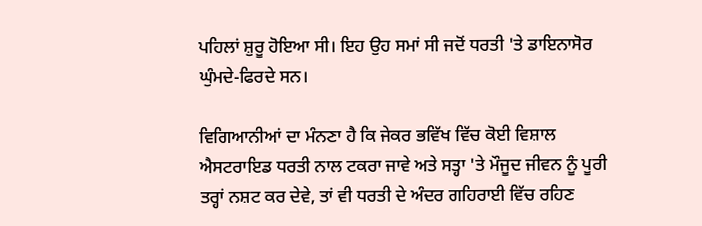ਪਹਿਲਾਂ ਸ਼ੁਰੂ ਹੋਇਆ ਸੀ। ਇਹ ਉਹ ਸਮਾਂ ਸੀ ਜਦੋਂ ਧਰਤੀ 'ਤੇ ਡਾਇਨਾਸੋਰ ਘੁੰਮਦੇ-ਫਿਰਦੇ ਸਨ।

ਵਿਗਿਆਨੀਆਂ ਦਾ ਮੰਨਣਾ ਹੈ ਕਿ ਜੇਕਰ ਭਵਿੱਖ ਵਿੱਚ ਕੋਈ ਵਿਸ਼ਾਲ ਐਸਟਰਾਇਡ ਧਰਤੀ ਨਾਲ ਟਕਰਾ ਜਾਵੇ ਅਤੇ ਸਤ੍ਹਾ 'ਤੇ ਮੌਜੂਦ ਜੀਵਨ ਨੂੰ ਪੂਰੀ ਤਰ੍ਹਾਂ ਨਸ਼ਟ ਕਰ ਦੇਵੇ, ਤਾਂ ਵੀ ਧਰਤੀ ਦੇ ਅੰਦਰ ਗਹਿਰਾਈ ਵਿੱਚ ਰਹਿਣ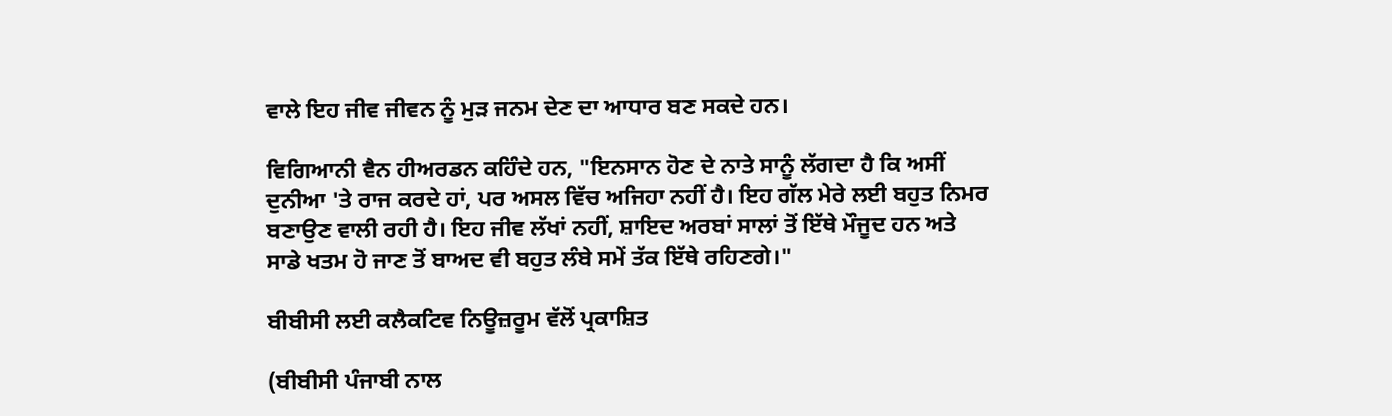ਵਾਲੇ ਇਹ ਜੀਵ ਜੀਵਨ ਨੂੰ ਮੁੜ ਜਨਮ ਦੇਣ ਦਾ ਆਧਾਰ ਬਣ ਸਕਦੇ ਹਨ।

ਵਿਗਿਆਨੀ ਵੈਨ ਹੀਅਰਡਨ ਕਹਿੰਦੇ ਹਨ, "ਇਨਸਾਨ ਹੋਣ ਦੇ ਨਾਤੇ ਸਾਨੂੰ ਲੱਗਦਾ ਹੈ ਕਿ ਅਸੀਂ ਦੁਨੀਆ 'ਤੇ ਰਾਜ ਕਰਦੇ ਹਾਂ, ਪਰ ਅਸਲ ਵਿੱਚ ਅਜਿਹਾ ਨਹੀਂ ਹੈ। ਇਹ ਗੱਲ ਮੇਰੇ ਲਈ ਬਹੁਤ ਨਿਮਰ ਬਣਾਉਣ ਵਾਲੀ ਰਹੀ ਹੈ। ਇਹ ਜੀਵ ਲੱਖਾਂ ਨਹੀਂ, ਸ਼ਾਇਦ ਅਰਬਾਂ ਸਾਲਾਂ ਤੋਂ ਇੱਥੇ ਮੌਜੂਦ ਹਨ ਅਤੇ ਸਾਡੇ ਖਤਮ ਹੋ ਜਾਣ ਤੋਂ ਬਾਅਦ ਵੀ ਬਹੁਤ ਲੰਬੇ ਸਮੇਂ ਤੱਕ ਇੱਥੇ ਰਹਿਣਗੇ।"

ਬੀਬੀਸੀ ਲਈ ਕਲੈਕਟਿਵ ਨਿਊਜ਼ਰੂਮ ਵੱਲੋਂ ਪ੍ਰਕਾਸ਼ਿਤ

(ਬੀਬੀਸੀ ਪੰਜਾਬੀ ਨਾਲ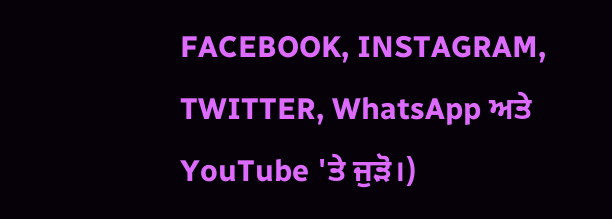FACEBOOK, INSTAGRAM, TWITTER, WhatsApp ਅਤੇ YouTube 'ਤੇ ਜੁੜੋ।)